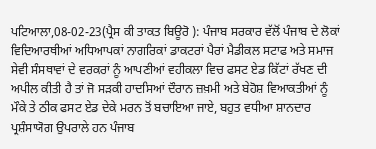ਪਟਿਆਲਾ,08-02-23(ਪ੍ਰੈਸ ਕੀ ਤਾਕਤ ਬਿਊਰੋ ): ਪੰਜਾਬ ਸਰਕਾਰ ਵੱਲੋਂ ਪੰਜਾਬ ਦੇ ਲੋਕਾਂ ਵਿਦਿਆਰਥੀਆਂ ਅਧਿਆਪਕਾਂ ਨਾਗਰਿਕਾਂ ਡਾਕਟਰਾਂ ਪੈਰਾਂ ਮੈਡੀਕਲ ਸਟਾਫ ਅਤੇ ਸਮਾਜ ਸੇਵੀ ਸੰਸਥਾਵਾਂ ਦੇ ਵਰਕਰਾਂ ਨੂੰ ਆਪਣੀਆਂ ਵਹੀਕਲਾ ਵਿਚ ਫਸਟ ਏਡ ਕਿੱਟਾਂ ਰੱਖਣ ਦੀ ਅਪੀਲ ਕੀਤੀ ਹੈ ਤਾਂ ਜੋ ਸੜਕੀ ਹਾਦਸਿਆਂ ਦੌਰਾਨ ਜ਼ਖ਼ਮੀ ਅਤੇ ਬੇਹੋਸ਼ ਵਿਆਕਤੀਆਂ ਨੂੰ ਮੌਕੇ ਤੇ ਠੀਕ ਫਸਟ ਏਡ ਦੇਕੇ ਮਰਨ ਤੋਂ ਬਚਾਇਆ ਜਾਏ, ਬਹੁਤ ਵਧੀਆ ਸ਼ਾਨਦਾਰ ਪ੍ਰਸ਼ੰਸਾਯੋਗ ਉਪਰਾਲੇ ਹਨ ਪੰਜਾਬ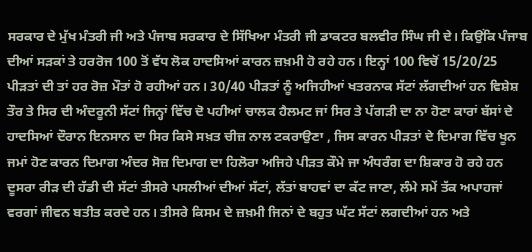ਸਰਕਾਰ ਦੇ ਮੁੱਖ ਮੰਤਰੀ ਜੀ ਅਤੇ ਪੰਜਾਬ ਸਰਕਾਰ ਦੇ ਸਿੱਖਿਆ ਮੰਤਰੀ ਜੀ ਡਾਕਟਰ ਬਲਵੀਰ ਸਿੰਘ ਜੀ ਦੇ। ਕਿਉਂਕਿ ਪੰਜਾਬ ਦੀਆਂ ਸੜਕਾਂ ਤੇ ਹਰਰੋਜ 100 ਤੋਂ ਵੱਧ ਲੋਕ ਹਾਦਸਿਆਂ ਕਾਰਨ ਜ਼ਖ਼ਮੀ ਹੋ ਰਹੇ ਹਨ। ਇਨ੍ਹਾਂ 100 ਵਿਚੋਂ 15/20/25 ਪੀੜਤਾਂ ਦੀ ਤਾਂ ਹਰ ਰੋਜ਼ ਮੌਤਾਂ ਹੋ ਰਹੀਆਂ ਹਨ। 30/40 ਪੀੜਤਾਂ ਨੂੰ ਅਜਿਹੀਆਂ ਖਤਰਨਾਕ ਸੱਟਾਂ ਲੱਗਦੀਆਂ ਹਨ ਵਿਸ਼ੇਸ਼ ਤੌਰ ਤੇ ਸਿਰ ਦੀ ਅੰਦਰੂਨੀ ਸੱਟਾਂ ਜਿਨ੍ਹਾਂ ਵਿੱਚ ਦੋ ਪਹੀਆਂ ਚਾਲਕ ਹੈਲਮਟ ਜਾਂ ਸਿਰ ਤੇ ਪੱਗੜੀ ਦਾ ਨਾ ਹੋਣਾ ਕਾਰਾਂ ਬੱਸਾਂ ਦੇ ਹਾਦਸਿਆਂ ਦੌਰਾਨ ਇਨਸਾਨ ਦਾ ਸਿਰ ਕਿਸੇ ਸਖ਼ਤ ਚੀਜ਼ ਨਾਲ ਟਕਰਾਉਣਾ , ਜਿਸ ਕਾਰਨ ਪੀੜਤਾਂ ਦੇ ਦਿਮਾਗ ਵਿੱਚ ਖੂਨ ਜਮਾਂ ਹੋਣ ਕਾਰਨ ਦਿਮਾਗ ਅੰਦਰ ਸੋਜ਼ ਦਿਮਾਗ ਦਾ ਹਿਲੋਰਾ ਅਜਿਹੇ ਪੀੜਤ ਕੌਮੇ ਜਾ ਅੰਧਰੰਗ ਦਾ ਸ਼ਿਕਾਰ ਹੋ ਰਹੇ ਹਨ ਦੂਸਰਾ ਰੀੜ ਦੀ ਹੱਡੀ ਦੀ ਸੱਟਾਂ ਤੀਸਰੇ ਪਸਲੀਆਂ ਦੀਆਂ ਸੱਟਾਂ, ਲੱਤਾਂ ਬਾਹਵਾਂ ਦਾ ਕੱਟ ਜਾਣਾ, ਲੰਮੇ ਸਮੇਂ ਤੱਕ ਅਪਾਹਜਾਂ ਵਰਗਾਂ ਜੀਵਨ ਬਤੀਤ ਕਰਦੇ ਹਨ। ਤੀਸਰੇ ਕਿਸਮ ਦੇ ਜ਼ਖ਼ਮੀ ਜਿਨਾਂ ਦੇ ਬਹੁਤ ਘੱਟ ਸੱਟਾਂ ਲਗਦੀਆਂ ਹਨ ਅਤੇ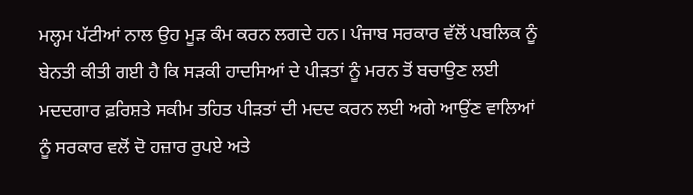ਮਲ੍ਹਮ ਪੱਟੀਆਂ ਨਾਲ ਉਹ ਮੂੜ ਕੰਮ ਕਰਨ ਲਗਦੇ ਹਨ। ਪੰਜਾਬ ਸਰਕਾਰ ਵੱਲੋਂ ਪਬਲਿਕ ਨੂੰ ਬੇਨਤੀ ਕੀਤੀ ਗਈ ਹੈ ਕਿ ਸੜਕੀ ਹਾਦਸਿਆਂ ਦੇ ਪੀੜਤਾਂ ਨੂੰ ਮਰਨ ਤੋਂ ਬਚਾਉਣ ਲਈ ਮਦਦਗਾਰ ਫ਼ਰਿਸ਼ਤੇ ਸਕੀਮ ਤਹਿਤ ਪੀੜਤਾਂ ਦੀ ਮਦਦ ਕਰਨ ਲਈ ਅਗੇ ਆਉਂਣ ਵਾਲਿਆਂ ਨੂੰ ਸਰਕਾਰ ਵਲੋਂ ਦੋ ਹਜ਼ਾਰ ਰੁਪਏ ਅਤੇ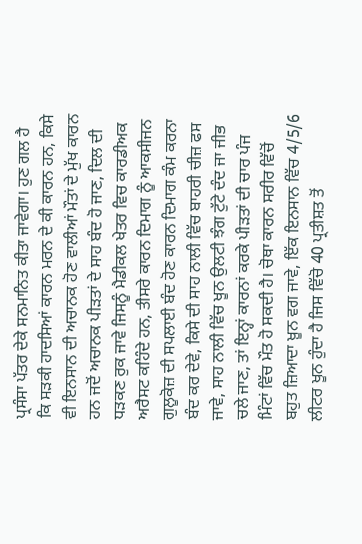ਪ੍ਰਸੰਸਾ ਪੱਤਰ ਦੇਕੇ ਸਨਮਾਨਿਤ ਕੀਤਾ ਜਾਵੇਗਾ। ਹੁਣ ਗਲ ਹੈ ਕਿ ਸੜਕੀ ਹਾਦਸਿਆਂ ਕਾਰਨ ਮਰਨ ਦੇ ਕੀ ਕਾਰਨ ਹਨ, ਕਿਸੇ ਵੀ ਇਨਸਾਨ ਦੀ ਅਚਾਨਕ ਹੋਣ ਵਾਲੀਆਂ ਮੌਤਾਂ ਦੇ ਮੁੱਖ ਕਾਰਨ ਹਨ ਜਦੋਂ ਅਚਾਨਕ ਪੀੜਤਾਂ ਦੇ ਸਾਹ ਬੰਦ ਹੋ ਜਾਣ, ਦਿਲ ਦੀ ਧੜਕਣ ਰੁਕ ਜਾਵੇ ਜਿਸਨੂੰ ਮੈਡੀਕਲ ਖੇਤਰ ਵਿਚ ਕਾਰਡੀਅਕ ਅਰੈਸਟ ਕਹਿੰਦੇ ਹਨ, ਤੀਸਰੇ ਕਾਰਨ ਦਿਮਾਗ ਨੂੰ ਆਕਸੀਜਨ ਗੁਲੂਕੋਜ਼ ਦੀ ਸਪਲਾਈ ਬੰਦ ਹੋਣ ਕਾਰਨ ਦਿਮਾਗ ਕੰਮ ਕਰਨਾ ਬੰਦ ਕਰ ਦੇਵੇ, ਕਿਸੇ ਦੀ ਸਾਹ ਨਾਲੀ ਵਿੱਚ ਬਾਹਰੀ ਚੀਜ਼ ਫਸ ਜਾਵੇ, ਸਾਹ ਨਾਲੀ ਵਿੱਚ ਖੂਨ ਉਲਟੀ ਝੰਗ ਟੁੱਟੇ ਦੰਦ ਜਾ ਜੀਭ ਚਲੇ ਜਾਣ, ਤਾਂ ਇਨ੍ਹਾਂ ਕਾਰਨਾਂ ਕਰਕੇ ਪੀੜਤਾਂ ਦੀ ਚਾਰ ਪੰਜ ਮਿੰਟਾਂ ਵਿੱਚ ਮੌਤ ਹੋ ਸਕਦੀ ਹੈ। ਚੋਥਾ ਕਾਰਨ ਸਰੀਰ ਵਿੱਚੋਂ ਬਹੁਤ ਜ਼ਿਆਦਾ ਖ਼ੂਨ ਵਗ ਜਾਵੇ, ਇੱਕ ਇਨਸਾਨ ਵਿੱਚ 4/5/6 ਲੀਟਰ ਖੂਨ ਹੁੰਦਾ ਹੈ ਜਿਸ ਵਿੱਚੋ 40 ਪ੍ਰਤੀਸ਼ਤ ਤੋਂ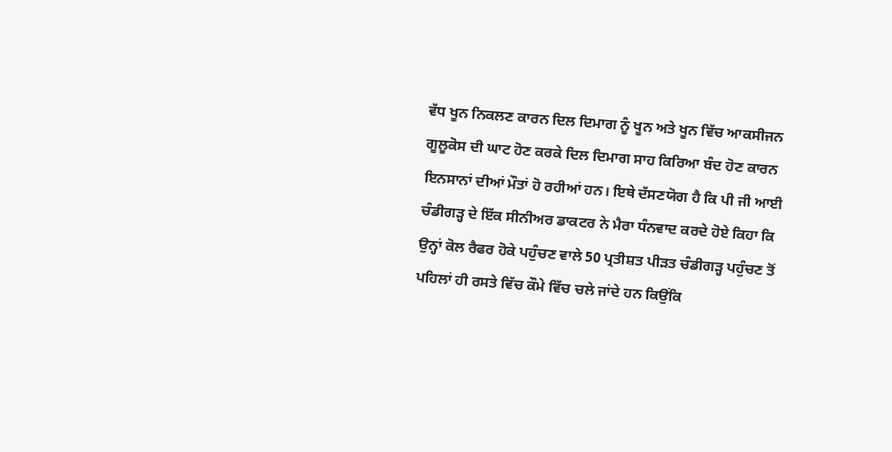ਵੱਧ ਖੂਨ ਨਿਕਲਣ ਕਾਰਨ ਦਿਲ ਦਿਮਾਗ ਨੂੰ ਖੂਨ ਅਤੇ ਖੂਨ ਵਿੱਚ ਆਕਸੀਜਨ ਗੂਲੂਕੋਸ ਦੀ ਘਾਟ ਹੋਣ ਕਰਕੇ ਦਿਲ ਦਿਮਾਗ ਸਾਹ ਕਿਰਿਆ ਬੰਦ ਹੋਣ ਕਾਰਨ ਇਨਸਾਨਾਂ ਦੀਆਂ ਮੌਤਾਂ ਹੋ ਰਹੀਆਂ ਹਨ। ਇਥੇ ਦੱਸਣਯੋਗ ਹੈ ਕਿ ਪੀ ਜੀ ਆਈ ਚੰਡੀਗੜ੍ਹ ਦੇ ਇੱਕ ਸੀਨੀਅਰ ਡਾਕਟਰ ਨੇ ਮੈਰਾ ਧੰਨਵਾਦ ਕਰਦੇ ਹੋਏ ਕਿਹਾ ਕਿ ਉਨ੍ਹਾਂ ਕੋਲ ਰੈਫਰ ਹੋਕੇ ਪਹੁੰਚਣ ਵਾਲੇ 50 ਪ੍ਰਤੀਸ਼ਤ ਪੀੜਤ ਚੰਡੀਗੜ੍ਹ ਪਹੁੰਚਣ ਤੋਂ ਪਹਿਲਾਂ ਹੀ ਰਸਤੇ ਵਿੱਚ ਕੌਮੇ ਵਿੱਚ ਚਲੇ ਜਾਂਦੇ ਹਨ ਕਿਉਂਕਿ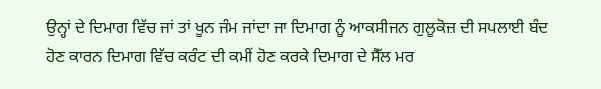ਉਨ੍ਹਾਂ ਦੇ ਦਿਮਾਗ ਵਿੱਚ ਜਾਂ ਤਾਂ ਖੂਨ ਜੰਮ ਜਾਂਦਾ ਜਾ ਦਿਮਾਗ ਨੂੰ ਆਕਸੀਜਨ ਗੁਲੂਕੋਜ਼ ਦੀ ਸਪਲਾਈ ਬੰਦ ਹੋਣ ਕਾਰਨ ਦਿਮਾਗ ਵਿੱਚ ਕਰੰਟ ਦੀ ਕਮੀਂ ਹੋਣ ਕਰਕੇ ਦਿਮਾਗ ਦੇ ਸੈੱਲ ਮਰ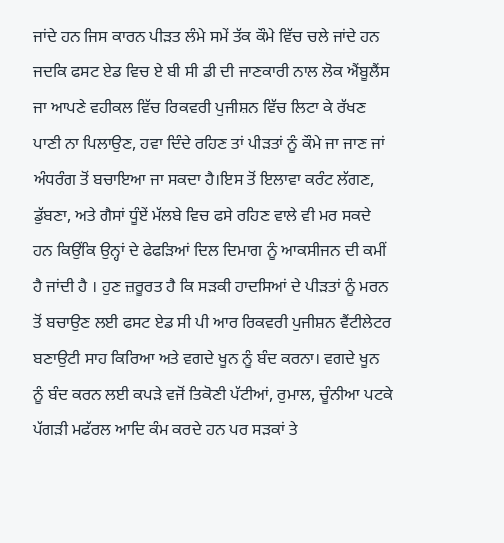ਜਾਂਦੇ ਹਨ ਜਿਸ ਕਾਰਨ ਪੀੜਤ ਲੰਮੇ ਸਮੇਂ ਤੱਕ ਕੌਮੇ ਵਿੱਚ ਚਲੇ ਜਾਂਦੇ ਹਨ ਜਦਕਿ ਫਸਟ ਏਡ ਵਿਚ ਏ ਬੀ ਸੀ ਡੀ ਦੀ ਜਾਣਕਾਰੀ ਨਾਲ ਲੋਕ ਐਂਬੂਲੈਂਸ ਜਾ ਆਪਣੇ ਵਹੀਕਲ ਵਿੱਚ ਰਿਕਵਰੀ ਪੁਜੀਸ਼ਨ ਵਿੱਚ ਲਿਟਾ ਕੇ ਰੱਖਣ ਪਾਣੀ ਨਾ ਪਿਲਾਉਣ, ਹਵਾ ਦਿੰਦੇ ਰਹਿਣ ਤਾਂ ਪੀੜਤਾਂ ਨੂੰ ਕੌਮੇ ਜਾ ਜਾਣ ਜਾਂ ਅੰਧਰੰਗ ਤੋਂ ਬਚਾਇਆ ਜਾ ਸਕਦਾ ਹੈ।ਇਸ ਤੋਂ ਇਲਾਵਾ ਕਰੰਟ ਲੱਗਣ, ਡੁੱਬਣਾ, ਅਤੇ ਗੈਸਾਂ ਧੂੰਏਂ ਮੱਲਬੇ ਵਿਚ ਫਸੇ ਰਹਿਣ ਵਾਲੇ ਵੀ ਮਰ ਸਕਦੇ ਹਨ ਕਿਉਂਕਿ ਉਨ੍ਹਾਂ ਦੇ ਫੇਫੜਿਆਂ ਦਿਲ ਦਿਮਾਗ ਨੂੰ ਆਕਸੀਜਨ ਦੀ ਕਮੀਂ ਹੈ ਜਾਂਦੀ ਹੈ । ਹੁਣ ਜ਼ਰੂਰਤ ਹੈ ਕਿ ਸੜਕੀ ਹਾਦਸਿਆਂ ਦੇ ਪੀੜਤਾਂ ਨੂੰ ਮਰਨ ਤੋਂ ਬਚਾਉਣ ਲਈ ਫਸਟ ਏਡ ਸੀ ਪੀ ਆਰ ਰਿਕਵਰੀ ਪੁਜੀਸ਼ਨ ਵੈਂਟੀਲੇਟਰ ਬਣਾਉਟੀ ਸਾਹ ਕਿਰਿਆ ਅਤੇ ਵਗਦੇ ਖੂਨ ਨੂੰ ਬੰਦ ਕਰਨਾ। ਵਗਦੇ ਖੂਨ ਨੂੰ ਬੰਦ ਕਰਨ ਲਈ ਕਪੜੇ ਵਜੋਂ ਤਿਕੋਣੀ ਪੱਟੀਆਂ, ਰੁਮਾਲ, ਚੂੰਨੀਆ ਪਟਕੇ ਪੱਗੜੀ ਮਫੱਰਲ ਆਦਿ ਕੰਮ ਕਰਦੇ ਹਨ ਪਰ ਸੜਕਾਂ ਤੇ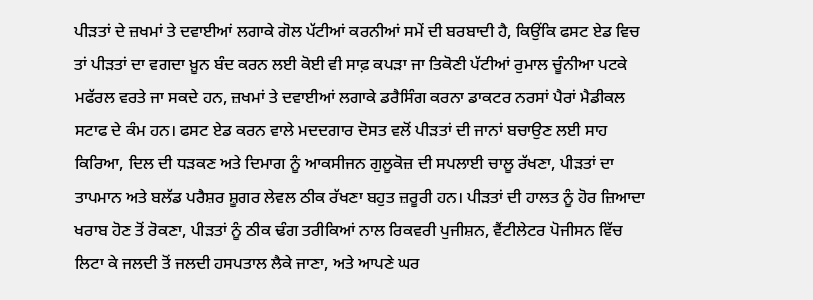ਪੀੜਤਾਂ ਦੇ ਜ਼ਖਮਾਂ ਤੇ ਦਵਾਈਆਂ ਲਗਾਕੇ ਗੋਲ ਪੱਟੀਆਂ ਕਰਨੀਆਂ ਸਮੇਂ ਦੀ ਬਰਬਾਦੀ ਹੈ, ਕਿਉਂਕਿ ਫਸਟ ਏਡ ਵਿਚ ਤਾਂ ਪੀੜਤਾਂ ਦਾ ਵਗਦਾ ਖ਼ੂਨ ਬੰਦ ਕਰਨ ਲਈ ਕੋਈ ਵੀ ਸਾਫ਼ ਕਪੜਾ ਜਾ ਤਿਕੋਣੀ ਪੱਟੀਆਂ ਰੁਮਾਲ ਚੂੰਨੀਆ ਪਟਕੇ ਮਫੱਰਲ ਵਰਤੇ ਜਾ ਸਕਦੇ ਹਨ, ਜ਼ਖਮਾਂ ਤੇ ਦਵਾਈਆਂ ਲਗਾਕੇ ਡਰੈਸਿੰਗ ਕਰਨਾ ਡਾਕਟਰ ਨਰਸਾਂ ਪੈਰਾਂ ਮੈਡੀਕਲ ਸਟਾਫ ਦੇ ਕੰਮ ਹਨ। ਫਸਟ ਏਡ ਕਰਨ ਵਾਲੇ ਮਦਦਗਾਰ ਦੋਸਤ ਵਲੋਂ ਪੀੜਤਾਂ ਦੀ ਜਾਨਾਂ ਬਚਾਉਣ ਲਈ ਸਾਹ ਕਿਰਿਆ, ਦਿਲ ਦੀ ਧੜਕਣ ਅਤੇ ਦਿਮਾਗ ਨੂੰ ਆਕਸੀਜਨ ਗੁਲੂਕੋਜ਼ ਦੀ ਸਪਲਾਈ ਚਾਲੂ ਰੱਖਣਾ, ਪੀੜਤਾਂ ਦਾ ਤਾਪਮਾਨ ਅਤੇ ਬਲੱਡ ਪਰੈਸ਼ਰ ਸ਼ੂਗਰ ਲੇਵਲ ਠੀਕ ਰੱਖਣਾ ਬਹੁਤ ਜ਼ਰੂਰੀ ਹਨ। ਪੀੜਤਾਂ ਦੀ ਹਾਲਤ ਨੂੰ ਹੋਰ ਜ਼ਿਆਦਾ ਖਰਾਬ ਹੋਣ ਤੋਂ ਰੋਕਣਾ, ਪੀੜਤਾਂ ਨੂੰ ਠੀਕ ਢੰਗ ਤਰੀਕਿਆਂ ਨਾਲ ਰਿਕਵਰੀ ਪੁਜੀਸ਼ਨ, ਵੈਂਟੀਲੇਟਰ ਪੋਜੀਸਨ ਵਿੱਚ ਲਿਟਾ ਕੇ ਜਲਦੀ ਤੋਂ ਜਲਦੀ ਹਸਪਤਾਲ ਲੈਕੇ ਜਾਣਾ, ਅਤੇ ਆਪਣੇ ਘਰ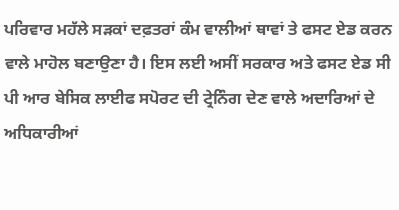ਪਰਿਵਾਰ ਮਹੱਲੇ ਸੜਕਾਂ ਦਫ਼ਤਰਾਂ ਕੰਮ ਵਾਲੀਆਂ ਥਾਵਾਂ ਤੇ ਫਸਟ ਏਡ ਕਰਨ ਵਾਲੇ ਮਾਹੋਲ ਬਣਾਉਣਾ ਹੈ। ਇਸ ਲਈ ਅਸੀਂ ਸਰਕਾਰ ਅਤੇ ਫਸਟ ਏਡ ਸੀ ਪੀ ਆਰ ਬੇਸਿਕ ਲਾਈਫ ਸਪੋਰਟ ਦੀ ਟ੍ਰੇਨਿੰਗ ਦੇਣ ਵਾਲੇ ਅਦਾਰਿਆਂ ਦੇ ਅਧਿਕਾਰੀਆਂ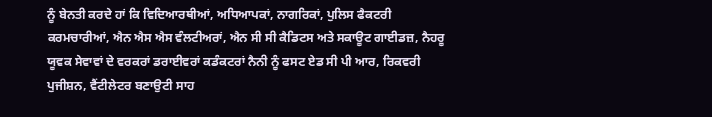ਨੂੰ ਬੇਨਤੀ ਕਰਦੇ ਹਾਂ ਕਿ ਵਿਦਿਆਰਥੀਆਂ, ਅਧਿਆਪਕਾਂ, ਨਾਗਰਿਕਾਂ, ਪੁਲਿਸ ਫੈਕਟਰੀ ਕਰਮਚਾਰੀਆਂ, ਐਨ ਐਸ ਐਸ ਵੰਲਟੀਅਰਾਂ, ਐਨ ਸੀ ਸੀ ਕੈਡਿਟਸ ਅਤੇ ਸਕਾਊਟ ਗਾਈਡਜ਼, ਨੈਹਰੂ ਯੂਵਕ ਸੇਵਾਵਾਂ ਦੇ ਵਰਕਰਾਂ ਡਰਾਈਵਰਾਂ ਕਡੰਕਟਰਾਂ ਨੈਨੀ ਨੂੰ ਫਸਟ ਏਡ ਸੀ ਪੀ ਆਰ, ਰਿਕਵਰੀ ਪੁਜੀਸ਼ਨ, ਵੈਂਟੀਲੇਟਰ ਬਣਾਉਟੀ ਸਾਹ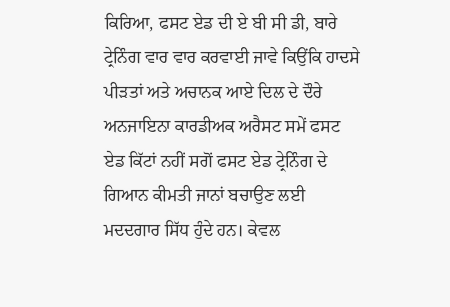ਕਿਰਿਆ, ਫਸਟ ਏਡ ਦੀ ਏ ਬੀ ਸੀ ਡੀ, ਬਾਰੇ ਟ੍ਰੇਨਿੰਗ ਵਾਰ ਵਾਰ ਕਰਵਾਈ ਜਾਵੇ ਕਿਉਂਕਿ ਹਾਦਸੇ ਪੀੜਤਾਂ ਅਤੇ ਅਚਾਨਕ ਆਏ ਦਿਲ ਦੇ ਦੌਰੇ ਅਨਜਾਇਨਾ ਕਾਰਡੀਅਕ ਅਰੈਸਟ ਸਮੇਂ ਫਸਟ ਏਡ ਕਿੱਟਾਂ ਨਹੀਂ ਸਗੋਂ ਫਸਟ ਏਡ ਟ੍ਰੇਨਿੰਗ ਦੇ ਗਿਆਨ ਕੀਮਤੀ ਜਾਨਾਂ ਬਚਾਉਣ ਲਈ ਮਦਦਗਾਰ ਸਿੱਧ ਹੁੰਦੇ ਹਨ। ਕੇਵਲ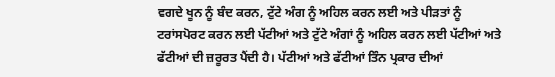ਵਗਦੇ ਖੂਨ ਨੂੰ ਬੰਦ ਕਰਨ, ਟੁੱਟੇ ਅੰਗ ਨੂੰ ਅਹਿਲ ਕਰਨ ਲਈ ਅਤੇ ਪੀੜਤਾਂ ਨੂੰ ਟਰਾਂਸਪੋਰਟ ਕਰਨ ਲਈ ਪੱਟੀਆਂ ਅਤੇ ਟੁੱਟੇ ਅੰਗਾਂ ਨੂੰ ਅਹਿਲ ਕਰਨ ਲਈ ਪੱਟੀਆਂ ਅਤੇ ਫੱਟੀਆਂ ਦੀ ਜ਼ਰੂਰਤ ਪੈਂਦੀ ਹੈ। ਪੱਟੀਆਂ ਅਤੇ ਫੱਟੀਆਂ ਤਿੰਨ ਪ੍ਰਕਾਰ ਦੀਆਂ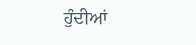ਹੁੰਦੀਆਂ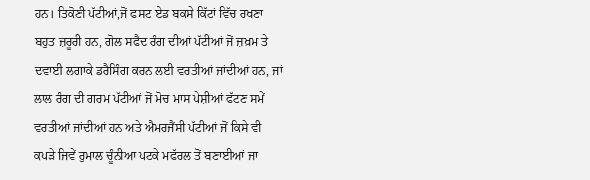ਹਨ। ਤਿਕੋਣੀ ਪੱਟੀਆਂ,ਜੋਂ ਫਸਟ ਏਡ ਬਕਸੇ ਕਿੱਟਾਂ ਵਿੱਚ ਰਖਣਾ ਬਹੁਤ ਜ਼ਰੂਰੀ ਹਨ, ਗੋਲ ਸਫੈਦ ਰੰਗ ਦੀਆਂ ਪੱਟੀਆਂ ਜੋਂ ਜ਼ਖ਼ਮ ਤੇ ਦਵਾਈ ਲਗਾਕੇ ਡਰੈਸਿੰਗ ਕਰਨ ਲਈ ਵਰਤੀਆਂ ਜਾਂਦੀਆਂ ਹਨ, ਜਾਂ ਲਾਲ ਰੰਗ ਦੀ ਗਰਮ ਪੱਟੀਆਂ ਜੋਂ ਮੋਚ ਮਾਸ ਪੇਸ਼ੀਆਂ ਫੱਟਣ ਸਮੇਂ ਵਰਤੀਆਂ ਜਾਂਦੀਆਂ ਹਨ ਅਤੇ ਐਮਰਜੈਂਸੀ ਪੱਟੀਆਂ ਜੋਂ ਕਿਸੇ ਵੀ ਕਪੜੇ ਜਿਵੇਂ ਰੁਮਾਲ ਚੂੰਨੀਆ ਪਟਕੇ ਮਫੱਰਲ ਤੋਂ ਬਣਾਈਆਂ ਜਾ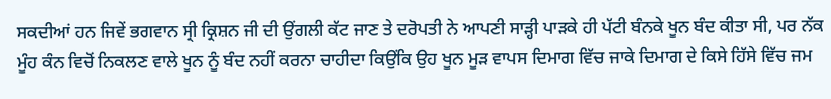ਸਕਦੀਆਂ ਹਨ ਜਿਵੇਂ ਭਗਵਾਨ ਸ੍ਰੀ ਕ੍ਰਿਸ਼ਨ ਜੀ ਦੀ ਉਂਗਲੀ ਕੱਟ ਜਾਣ ਤੇ ਦਰੋਪਤੀ ਨੇ ਆਪਣੀ ਸਾੜ੍ਹੀ ਪਾੜਕੇ ਹੀ ਪੱਟੀ ਬੰਨਕੇ ਖੂਨ ਬੰਦ ਕੀਤਾ ਸੀ, ਪਰ ਨੱਕ ਮੂੰਹ ਕੰਨ ਵਿਚੋਂ ਨਿਕਲਣ ਵਾਲੇ ਖੂਨ ਨੂੰ ਬੰਦ ਨਹੀਂ ਕਰਨਾ ਚਾਹੀਦਾ ਕਿਉਂਕਿ ਉਹ ਖੂਨ ਮੂੜ ਵਾਪਸ ਦਿਮਾਗ ਵਿੱਚ ਜਾਕੇ ਦਿਮਾਗ ਦੇ ਕਿਸੇ ਹਿੱਸੇ ਵਿੱਚ ਜਮ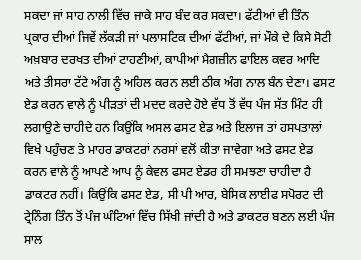ਸਕਦਾ ਜਾਂ ਸਾਹ ਨਾਲੀ ਵਿੱਚ ਜਾਕੇ ਸਾਹ ਬੰਦ ਕਰ ਸਕਦਾ। ਫੱਟੀਆਂ ਵੀ ਤਿੰਨ ਪ੍ਰਕਾਰ ਦੀਆਂ ਜਿਵੇਂ ਲੱਕੜੀ ਜਾਂ ਪਲਾਸਟਿਕ ਦੀਆਂ ਫੱਟੀਆਂ, ਜਾਂ ਮੌਕੇ ਦੇ ਕਿਸੇ ਸੋਟੀ ਅਖ਼ਬਾਰ ਦਰਖਤ ਦੀਆਂ ਟਾਹਣੀਆਂ, ਕਾਪੀਆਂ ਮੈਗਜ਼ੀਨ ਫਾਇਲ ਕਵਰ ਆਦਿ ਅਤੇ ਤੀਸਰਾ ਟੱਟੇ ਅੰਗ ਨੂੰ ਅਹਿਲ ਕਰਨ ਲਈ ਠੀਕ ਅੰਗ ਨਾਲ ਬੰਨ ਦੇਣਾ। ਫਸਟ ਏਡ ਕਰਨ ਵਾਲੇ ਨੂੰ ਪੀੜਤਾਂ ਦੀ ਮਦਦ ਕਰਦੇ ਹੋਏ ਵੱਧ ਤੋਂ ਵੱਧ ਪੰਜ ਸੱਤ ਮਿੰਟ ਹੀ ਲਗਾਉਣੇ ਚਾਹੀਦੇ ਹਨ ਕਿਉਂਕਿ ਅਸਲ ਫਸਟ ਏਡ ਅਤੇ ਇਲਾਜ ਤਾਂ ਹਸਪਤਾਲਾਂ ਵਿਖੇ ਪਹੁੰਚਣ ਤੇ ਮਾਹਰ ਡਾਕਟਰਾਂ ਨਰਸਾਂ ਵਲੋਂ ਕੀਤਾ ਜਾਵੇਗਾ ਅਤੇ ਫਸਟ ਏਡ ਕਰਨ ਵਾਲੇ ਨੂੰ ਆਪਣੇ ਆਪ ਨੂੰ ਕੇਵਲ ਫਸਟ ਏਡਰ ਹੀ ਸਮਝਣਾ ਚਾਹੀਦਾ ਹੈ ਡਾਕਟਰ ਨਹੀਂ। ਕਿਉਂਕਿ ਫਸਟ ਏਡ, ਸੀ ਪੀ ਆਰ, ਬੇਸਿਕ ਲਾਈਫ ਸਪੋਰਟ ਦੀ ਟ੍ਰੇਨਿੰਗ ਤਿੰਨ ਤੋਂ ਪੰਜ ਘੰਟਿਆਂ ਵਿੱਚ ਸਿੱਖੀ ਜਾਂਦੀ ਹੈ ਅਤੇ ਡਾਕਟਰ ਬਣਨ ਲਈ ਪੰਜ ਸਾਲ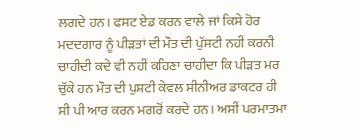ਲਗਦੇ ਹਨ। ਫਸਟ ਏਡ ਕਰਨ ਵਾਲੇ ਜਾਂ ਕਿਸੇ ਹੋਰ ਮਦਦਗਾਰ ਨੂੰ ਪੀੜਤਾਂ ਦੀ ਮੌਤ ਦੀ ਪੁੱਸਟੀ ਨਹੀਂ ਕਰਨੀ ਚਾਹੀਦੀ ਕਦੇ ਵੀ ਨਹੀਂ ਕਹਿਣਾ ਚਾਹੀਦਾ ਕਿ ਪੀੜਤ ਮਰ ਚੁੱਕੇ ਹਨ ਮੌਤ ਦੀ ਪੁਸ਼ਟੀ ਕੇਵਲ ਸੀਨੀਅਰ ਡਾਕਟਰ ਹੀ ਸੀ ਪੀ ਆਰ ਕਰਨ ਮਗਰੋਂ ਕਰਦੇ ਹਨ। ਅਸੀਂ ਪਰਮਾਤਮਾ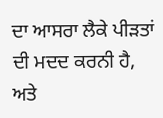ਦਾ ਆਸਰਾ ਲੈਕੇ ਪੀੜਤਾਂ ਦੀ ਮਦਦ ਕਰਨੀ ਹੈ, ਅਤੇ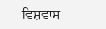ਵਿਸ਼ਵਾਸ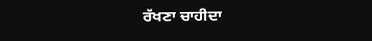ਰੱਖਣਾ ਚਾਹੀਦਾ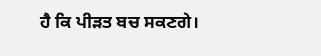ਹੈ ਕਿ ਪੀੜਤ ਬਚ ਸਕਣਗੇ।